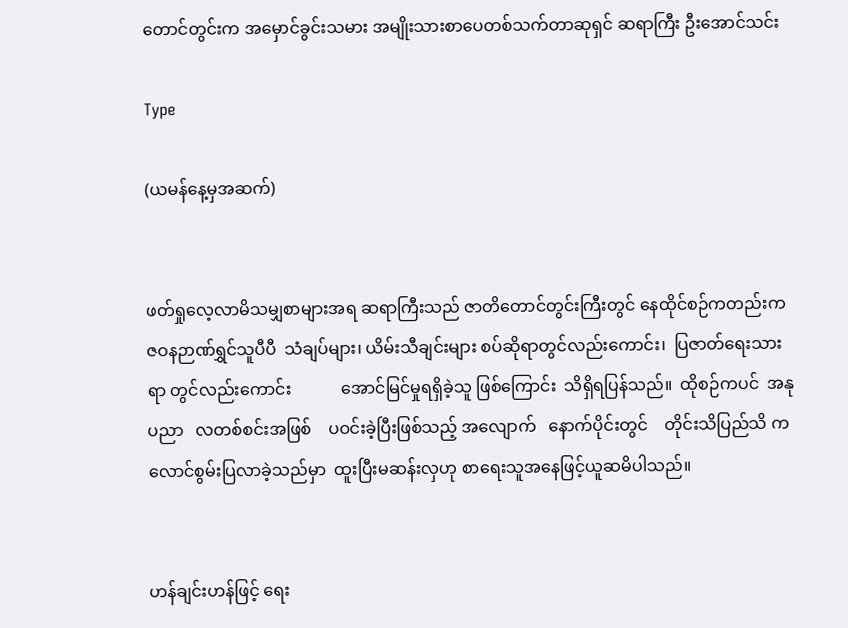တောင်တွင်းက အမှောင်ခွင်းသမား အမျိုးသားစာပေတစ်သက်တာဆုရှင် ဆရာကြီး ဦးအောင်သင်း

Type

(ယမန်နေ့မှအဆက်)


ဖတ်ရှုလေ့လာမိသမျှစာများအရ ဆရာကြီးသည် ဇာတိတောင်တွင်းကြီးတွင် နေထိုင်စဉ်ကတည်းက ဇဝနဉာဏ်ရွှင်သူပီပီ  သံချပ်များ၊ ယိမ်းသီချင်းများ စပ်ဆိုရာတွင်လည်းကောင်း၊  ပြဇာတ်ရေးသားရာ တွင်လည်းကောင်း            အောင်မြင်မှုရရှိခဲ့သူ ဖြစ်ကြောင်း  သိရှိရပြန်သည်။  ထိုစဉ်ကပင်  အနု ပညာ   လတစ်စင်းအဖြစ်    ပဝင်းခဲ့ပြီးဖြစ်သည့် အလျောက်   နောက်ပိုင်းတွင်    တိုင်းသိပြည်သိ ကလောင်စွမ်းပြလာခဲ့သည်မှာ  ထူးပြီးမဆန်းလှဟု စာရေးသူအနေဖြင့်ယူဆမိပါသည်။


ဟန်ချင်းဟန်ဖြင့် ရေး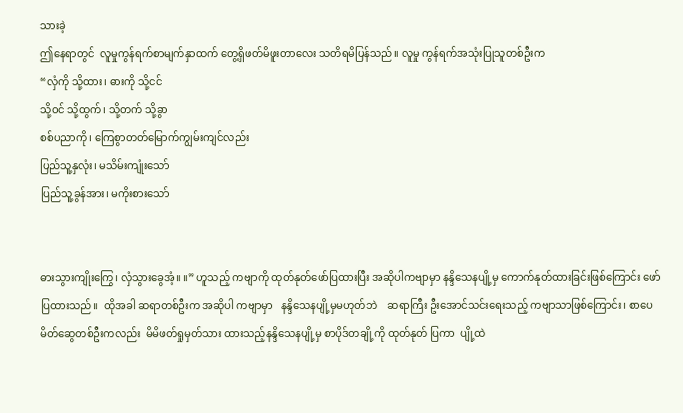သားခဲ့
ဤနေရာတွင်  လူမှုကွန်ရက်စာမျက်နှာထက် တွေ့ရှိဖတ်မိဖူးတာလေး သတိရမိပြန်သည်။ လူမှု ကွန်ရက်အသုံးပြုသူတစ်ဦးက
“လှံကို သို့ထား၊ ဓားကို သို့ငင်
သို့ဝင် သို့ထွက်၊ သို့တက် သို့ခွာ
စစ်ပညာကို၊ ကြေစွာတတ်မြောက်ကျွမ်းကျင်လည်း
ပြည်သူ့နှလုံး၊ မသိမ်းကျုံးသော်
ပြည်သူ့ခွန်အား၊ မကိုးစားသော်


ဓားသွားကျိုးကြွေ၊ လှံသွားခွေအံ့။ ။” ဟူသည့် ကဗျာကို ထုတ်နုတ်ဖော်ပြထားပြီး အဆိုပါကဗျာမှာ နန္ဒိသေနပျို့မှ ကောက်နုတ်ထားခြင်းဖြစ်ကြောင်း ဖော်ပြထားသည်။  ထိုအခါ ဆရာတစ်ဦးက အဆိုပါ ကဗျာမှာ   နန္ဒိသေနပျို့မှမဟုတ်ဘဲ    ဆရာကြီး ဦးအောင်သင်းရေးသည့် ကဗျာသာဖြစ်ကြောင်း၊ စာပေမိတ်ဆွေတစ်ဦးကလည်း  မိမိဖတ်ရှုမှတ်သား ထားသည့်နန္ဒိသေနပျို့မှ စာပိုဒ်တချို့ကို ထုတ်နုတ် ပြကာ  ပျို့ထဲ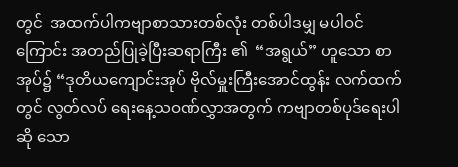တွင်  အထက်ပါကဗျာစာသားတစ်လုံး တစ်ပါဒမျှ မပါဝင်ကြောင်း အတည်ပြုခဲ့ပြီးဆရာကြီး ၏  “အရွယ်” ဟူသော စာအုပ်၌ “ဒုတိယကျောင်းအုပ် ဗိုလ်မှူးကြီးအောင်ထွန်း လက်ထက်တွင် လွတ်လပ် ရေးနေ့သဝဏ်လွှာအတွက် ကဗျာတစ်ပုဒ်ရေးပါဆို သော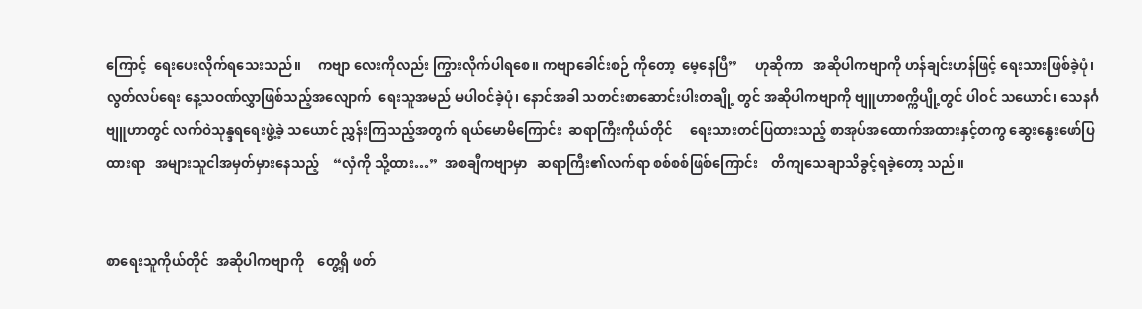ကြောင့်  ရေးပေးလိုက်ရသေးသည်။     ကဗျာ လေးကိုလည်း ကြွားလိုက်ပါရစေ။ ကဗျာခေါင်းစဉ် ကိုတော့  မေ့နေပြီ”     ဟုဆိုကာ   အဆိုပါကဗျာကို ဟန်ချင်းဟန်ဖြင့် ရေးသားဖြစ်ခဲ့ပုံ၊ လွတ်လပ်ရေး နေ့သဝဏ်လွှာဖြစ်သည့်အလျောက်  ရေးသူအမည် မပါဝင်ခဲ့ပုံ၊ နောင်အခါ သတင်းစာဆောင်းပါးတချို့ တွင် အဆိုပါကဗျာကို ဗျူဟာစက္ကိပျို့တွင် ပါဝင် သယောင်၊ သေနင်္ဂဗျူဟာတွင် လက်ဝဲသုန္ဒရရေးဖွဲ့ခဲ့ သယောင် ညွှန်းကြသည့်အတွက် ရယ်မောမိကြောင်း  ဆရာကြီးကိုယ်တိုင်     ရေးသားတင်ပြထားသည့် စာအုပ်အထောက်အထားနှင့်တကွ ဆွေးနွေးဖော်ပြ ထားရာ   အများသူငါအမှတ်မှားနေသည့်    “လှံကို သို့ထား…”  အစချီကဗျာမှာ   ဆရာကြီး၏လက်ရာ စစ်စစ်ဖြစ်ကြောင်း    တိကျသေချာသိခွင့်ရခဲ့တော့ သည်။


စာရေးသူကိုယ်တိုင်  အဆိုပါကဗျာကို    တွေ့ရှိ ဖတ်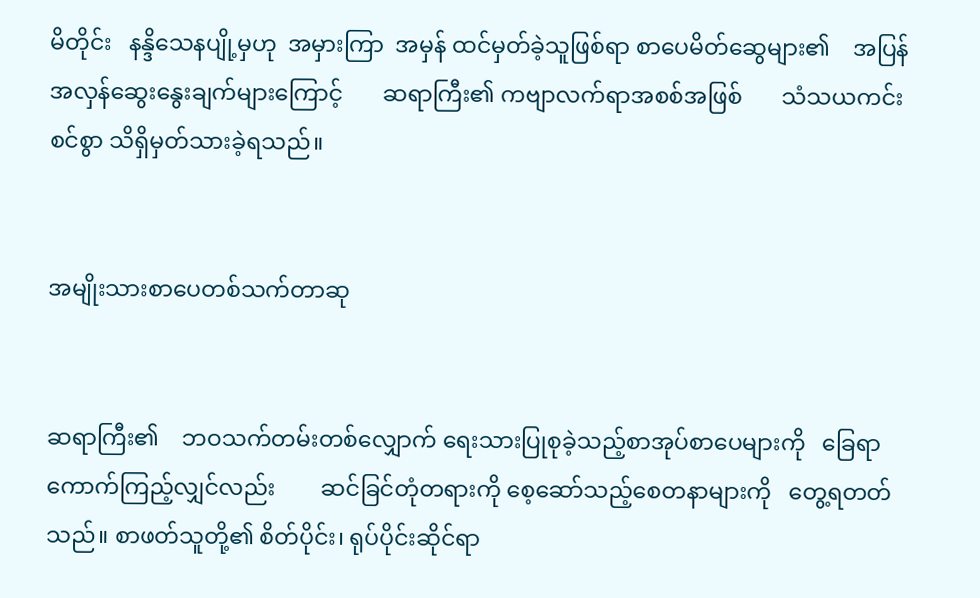မိတိုင်း   နန္ဒိသေနပျို့မှဟု  အမှားကြာ  အမှန် ထင်မှတ်ခဲ့သူဖြစ်ရာ စာပေမိတ်ဆွေများ၏    အပြန် အလှန်ဆွေးနွေးချက်များကြောင့်       ဆရာကြီး၏ ကဗျာလက်ရာအစစ်အဖြစ်       သံသယကင်းစင်စွာ သိရှိမှတ်သားခဲ့ရသည်။


အမျိုးသားစာပေတစ်သက်တာဆု


ဆရာကြီး၏    ဘဝသက်တမ်းတစ်လျှောက် ရေးသားပြုစုခဲ့သည့်စာအုပ်စာပေများကို   ခြေရာ ကောက်ကြည့်လျှင်လည်း        ဆင်ခြင်တုံတရားကို စေ့ဆော်သည့်စေတနာများကို   တွေ့ရတတ်သည်။ စာဖတ်သူတို့၏ စိတ်ပိုင်း၊ ရုပ်ပိုင်းဆိုင်ရာ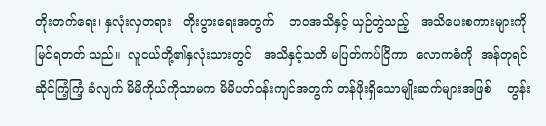တိုးတက်ရေး၊ နှလုံးလှတရား   တိုးပွားရေးအတွက်    ဘဝအသိနှင့် ယှဉ်တွဲသည့်   အသိပေးစကားများကို    မြင်ရတတ် သည်။  လူငယ်တို့၏နှလုံးသားတွင်   အသိနှင့်သတိ မပြတ်ကပ်ငြိကာ  လောကဓံကို  အန်တုရင်ဆိုင်ကြံ့ကြံ့ ခံလျက် မိမိကိုယ်ကိုသာမက မိမိပတ်ဝန်းကျင်အတွက် တန်ဖိုးရှိသောမျိုးဆက်များအဖြစ်    တွန်း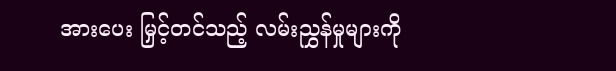အားပေး မြှင့်တင်သည့် လမ်းညွှန်မှုများကို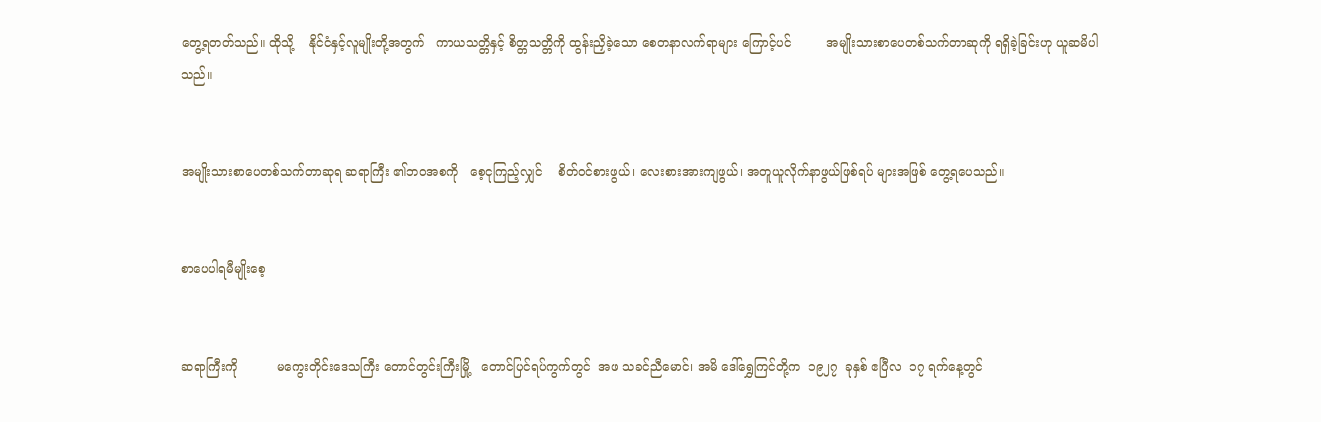တွေ့ရတတ်သည်။ ထိုသို့    နိုင်ငံနှင့်လူမျိုးတို့အတွက်   ကာယသတ္တိနှင့် စိတ္တသတ္တိကို ထွန်းညှိခဲ့သော စေတနာလက်ရာများ ကြောင့်ပင်         အမျိုးသားစာပေတစ်သက်တာဆုကို ရရှိခဲ့ခြင်းဟု ယူဆမိပါသည်။


အမျိုးသားစာပေတစ်သက်တာဆုရ ဆရာကြီး ၏ဘဝအစကို   စေ့ငုကြည့်လျှင်    စိတ်ဝင်စားဖွယ်၊ လေးစားအားကျဖွယ်၊ အတူယူလိုက်နာဖွယ်ဖြစ်ရပ် များအဖြစ် တွေ့ရပေသည်။


စာပေပါရမီမျိုးစေ့


ဆရာကြီးကို          မကွေးတိုင်းဒေသကြီး တောင်တွင်းကြီးမြို့   တောင်ပြင်ရပ်ကွက်တွင်  အဖ သခင်ညီမောင်၊ အမိ ဒေါ်ရွှေကြင်တို့က  ၁၉၂၇  ခုနှစ် ဧပြီလ  ၁၇ ရက်နေ့တွင်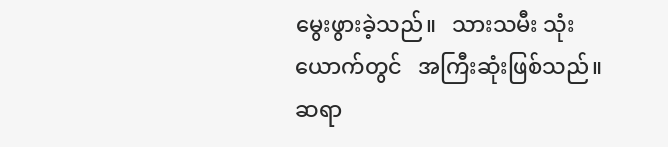မွေးဖွားခဲ့သည်။   သားသမီး သုံးယောက်တွင်   အကြီးဆုံးဖြစ်သည်။   ဆရာ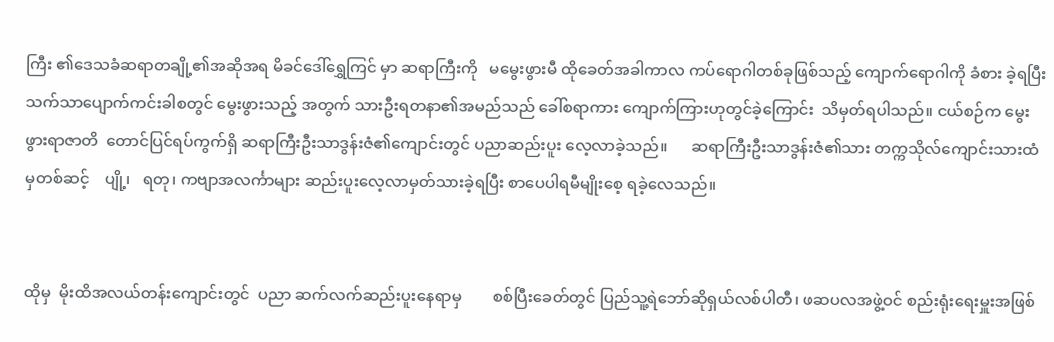ကြီး ၏ဒေသခံဆရာတချို့၏အဆိုအရ မိခင်ဒေါ်ရွှေကြင် မှာ ဆရာကြီးကို   မမွေးဖွားမီ ထိုခေတ်အခါကာလ ကပ်ရောဂါတစ်ခုဖြစ်သည့် ကျောက်ရောဂါကို ခံစား ခဲ့ရပြီး သက်သာပျောက်ကင်းခါစတွင် မွေးဖွားသည့် အတွက် သားဦးရတနာ၏အမည်သည် ခေါ်စရာကား ကျောက်ကြားဟုတွင်ခဲ့ကြောင်း  သိမှတ်ရပါသည်။ ငယ်စဉ်က မွေးဖွားရာဇာတိ  တောင်ပြင်ရပ်ကွက်ရှိ ဆရာကြီးဦးသာဒွန်းဇံ၏ကျောင်းတွင် ပညာဆည်းပူး လေ့လာခဲ့သည်။      ဆရာကြီးဦးသာဒွန်းဇံ၏သား တက္ကသိုလ်ကျောင်းသားထံမှတစ်ဆင့်    ပျို့၊   ရတု၊ ကဗျာအလင်္ကာများ ဆည်းပူးလေ့လာမှတ်သားခဲ့ရပြီး စာပေပါရမီမျိုးစေ့ ရခဲ့လေသည်။


ထိုမှ  မိုးထိအလယ်တန်းကျောင်းတွင်  ပညာ ဆက်လက်ဆည်းပူးနေရာမှ        စစ်ပြီးခေတ်တွင် ပြည်သူ့ရဲဘော်ဆိုရှယ်လစ်ပါတီ၊ ဖဆပလအဖွဲ့ဝင် စည်းရုံးရေးမှူးအဖြစ်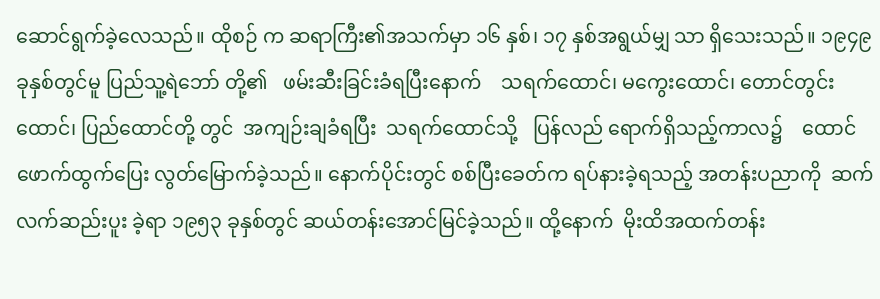ဆောင်ရွက်ခဲ့လေသည်။ ထိုစဉ် က ဆရာကြီး၏အသက်မှာ ၁၆ နှစ်၊ ၁၇ နှစ်အရွယ်မျှ သာ ရှိသေးသည်။ ၁၉၄၉  ခုနှစ်တွင်မူ ပြည်သူ့ရဲဘော် တို့၏   ဖမ်းဆီးခြင်းခံရပြီးနောက်    သရက်ထောင်၊ မကွေးထောင်၊ တောင်တွင်းထောင်၊ ပြည်ထောင်တို့ တွင်  အကျဉ်းချခံရပြီး  သရက်ထောင်သို့   ပြန်လည် ရောက်ရှိသည့်ကာလ၌    ထောင်ဖောက်ထွက်ပြေး လွတ်မြောက်ခဲ့သည်။ နောက်ပိုင်းတွင် စစ်ပြီးခေတ်က ရပ်နားခဲ့ရသည့် အတန်းပညာကို  ဆက်လက်ဆည်းပူး ခဲ့ရာ ၁၉၅၃ ခုနှစ်တွင် ဆယ်တန်းအောင်မြင်ခဲ့သည်။ ထို့နောက်  မိုးထိအထက်တန်း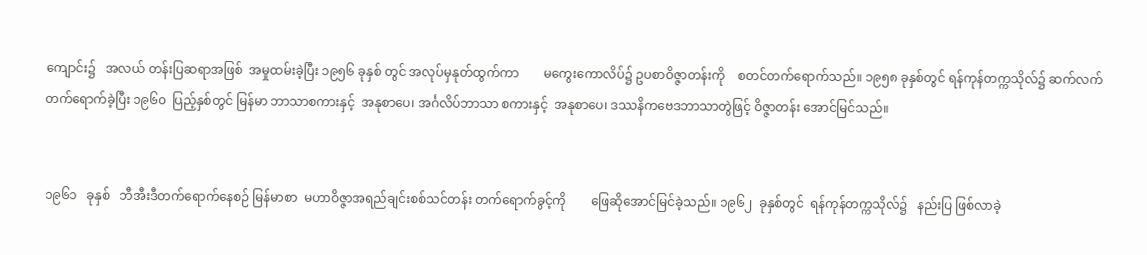ကျောင်း၌   အလယ် တန်းပြဆရာအဖြစ်  အမှုထမ်းခဲ့ပြီး ၁၉၅၆ ခုနှစ် တွင် အလုပ်မှနုတ်ထွက်ကာ        မကွေးကောလိပ်၌ ဥပစာဝိဇ္ဇာတန်းကို    စတင်တက်ရောက်သည်။ ၁၉၅၈ ခုနှစ်တွင် ရန်ကုန်တက္ကသိုလ်၌ ဆက်လက် တက်ရောက်ခဲ့ပြီး ၁၉၆၀  ပြည့်နှစ်တွင် မြန်မာ ဘာသာစကားနှင့်  အနုစာပေ၊ အင်္ဂလိပ်ဘာသာ စကားနှင့်  အနုစာပေ၊ ဒဿနိကဗေဒဘာသာတွဲဖြင့် ဝိဇ္ဇာတန်း အောင်မြင်သည်။


၁၉၆၁   ခုနှစ်   ဘီအီးဒီတက်ရောက်နေစဉ် မြန်မာစာ  မဟာဝိဇ္ဇာအရည်ချင်းစစ်သင်တန်း တက်ရောက်ခွင့်ကို        ဖြေဆိုအောင်မြင်ခဲ့သည်။ ၁၉၆၂  ခုနှစ်တွင်  ရန်ကုန်တက္ကသိုလ်၌   နည်းပြ ဖြစ်လာခဲ့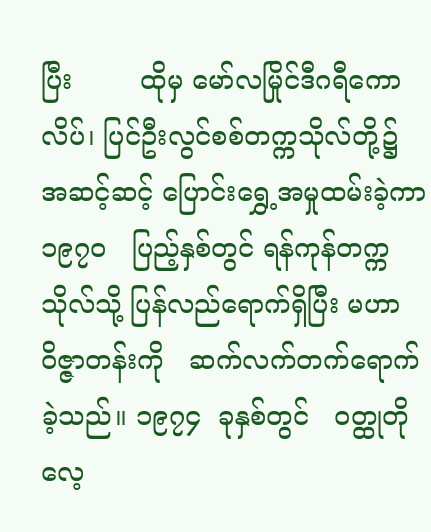ပြီး        ထိုမှ မော်လမြိုင်ဒီဂရီကောလိပ်၊ ပြင်ဦးလွင်စစ်တက္ကသိုလ်တို့၌         အဆင့်ဆင့် ပြောင်းရွှေ့အမှုထမ်းခဲ့ကာ   ၁၉၇၀   ပြည့်နှစ်တွင် ရန်ကုန်တက္ကသိုလ်သို့ ပြန်လည်ရောက်ရှိပြီး မဟာ ဝိဇ္ဇာတန်းကို   ဆက်လက်တက်ရောက်ခဲ့သည်။ ၁၉၇၄  ခုနှစ်တွင်   ဝတ္ထုတိုလေ့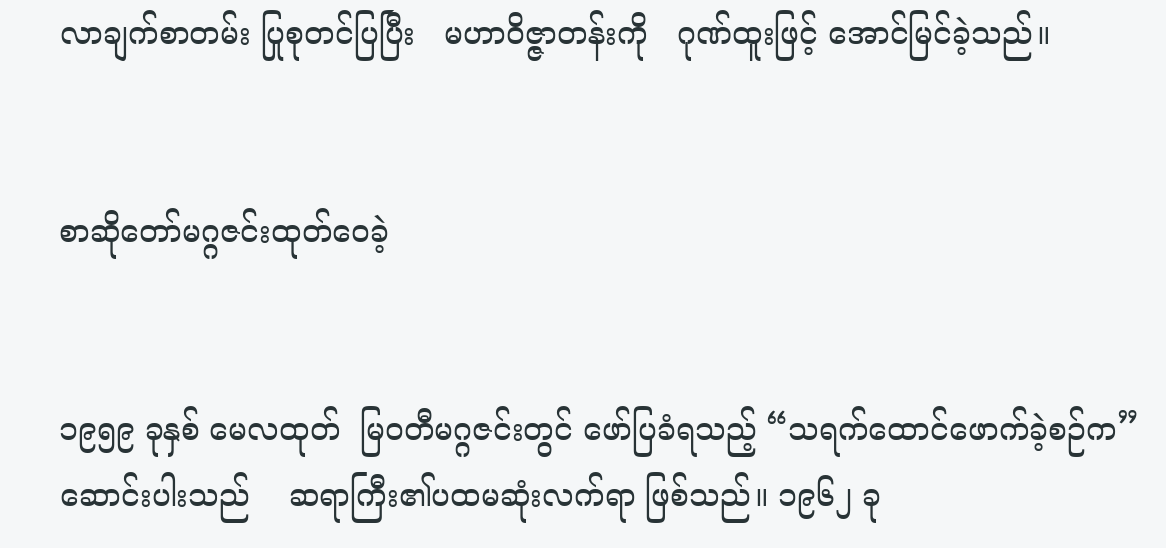လာချက်စာတမ်း ပြုစုတင်ပြပြီး   မဟာဝိဇ္ဇာတန်းကို   ဂုဏ်ထူးဖြင့် အောင်မြင်ခဲ့သည်။


စာဆိုတော်မဂ္ဂဇင်းထုတ်ဝေခဲ့


၁၉၅၉ ခုနှစ် မေလထုတ်  မြဝတီမဂ္ဂဇင်းတွင် ဖော်ပြခံရသည့် “သရက်ထောင်ဖောက်ခဲ့စဉ်က” ဆောင်းပါးသည်    ဆရာကြီး၏ပထမဆုံးလက်ရာ ဖြစ်သည်။ ၁၉၆၂ ခု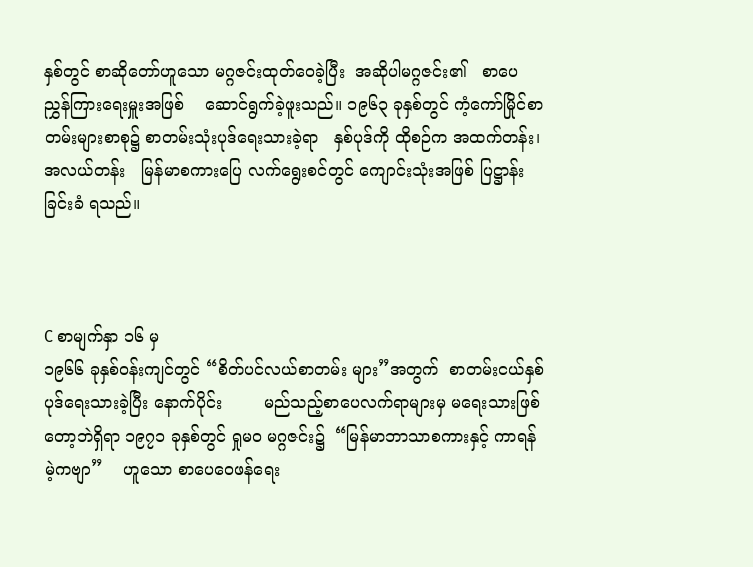နှစ်တွင် စာဆိုတော်ဟူသော မဂ္ဂဇင်းထုတ်ဝေခဲ့ပြီး  အဆိုပါမဂ္ဂဇင်း၏   စာပေ ညွှန်ကြားရေးမှူးအဖြစ်    ဆောင်ရွက်ခဲ့ဖူးသည်။ ၁၉၆၃ ခုနှစ်တွင် ကံ့ကော်မြိုင်စာတမ်းများစာစု၌ စာတမ်းသုံးပုဒ်ရေးသားခဲ့ရာ   နှစ်ပုဒ်ကို ထိုစဉ်က အထက်တန်း၊  အလယ်တန်း   မြန်မာစကားပြေ လက်ရွေးစင်တွင် ကျောင်းသုံးအဖြစ် ပြဋ္ဌာန်းခြင်းခံ ရသည်။



C စာမျက်နှာ ၁၆ မှ
၁၉၆၆ ခုနှစ်ဝန်းကျင်တွင် “စိတ်ပင်လယ်စာတမ်း များ”အတွက်  စာတမ်းငယ်နှစ်ပုဒ်ရေးသားခဲ့ပြီး နောက်ပိုင်း        မည်သည့်စာပေလက်ရာများမှ မရေးသားဖြစ်တော့ဘဲရှိရာ ၁၉၇၁ ခုနှစ်တွင် ရှုမဝ မဂ္ဂဇင်း၌  “မြန်မာဘာသာစကားနှင့် ကာရန်မဲ့ကဗျာ”    ဟူသော စာပေဝေဖန်ရေး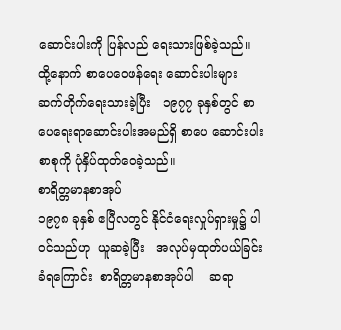ဆောင်းပါးကို ပြန်လည် ရေးသားဖြစ်ခဲ့သည်။ ထို့နောက် စာပေဝေဖန်ရေး ဆောင်းပါးများ ဆက်တိုက်ရေးသားခဲ့ပြီး   ၁၉၇၇ ခုနှစ်တွင် စာပေရေးရာဆောင်းပါးအမည်ရှိ စာပေ ဆောင်းပါးစာစုကို ပုံနှိပ်ထုတ်ဝေခဲ့သည်။
စာရိတ္တမာနစာအုပ်
၁၉၇၈ ခုနှစ် ဧပြီလတွင် နိုင်ငံရေးလှုပ်ရှားမှု၌ ပါဝင်သည်ဟု  ယူဆခဲ့ပြီး   အလုပ်မှထုတ်ပယ်ခြင်း ခံရကြောင်း  စာရိတ္တမာနစာအုပ်ပါ    ဆရာ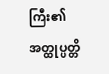ကြီး၏ အတ္ထုပ္ပတ္တိ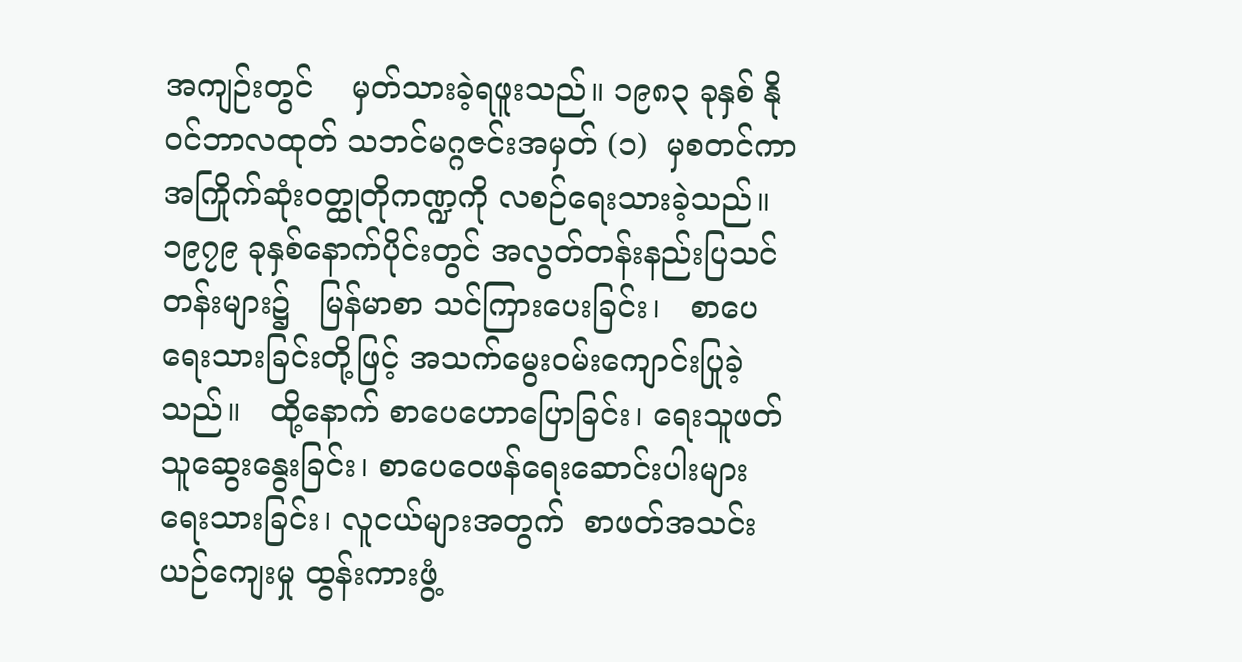အကျဉ်းတွင်    မှတ်သားခဲ့ရဖူးသည်။ ၁၉၈၃ ခုနှစ် နိုဝင်ဘာလထုတ် သဘင်မဂ္ဂဇင်းအမှတ် (၁)  မှစတင်ကာ   အကြိုက်ဆုံးဝတ္ထုတိုကဏ္ဍကို လစဉ်ရေးသားခဲ့သည်။ ၁၉၇၉ ခုနှစ်နောက်ပိုင်းတွင် အလွတ်တန်းနည်းပြသင်တန်းများ၌   မြန်မာစာ သင်ကြားပေးခြင်း၊   စာပေရေးသားခြင်းတို့ဖြင့် အသက်မွေးဝမ်းကျောင်းပြုခဲ့သည်။   ထို့နောက် စာပေဟောပြောခြင်း၊ ရေးသူဖတ်သူဆွေးနွေးခြင်း၊ စာပေဝေဖန်ရေးဆောင်းပါးများ   ရေးသားခြင်း၊ လူငယ်များအတွက်  စာဖတ်အသင်းယဉ်ကျေးမှု ထွန်းကားဖွံ့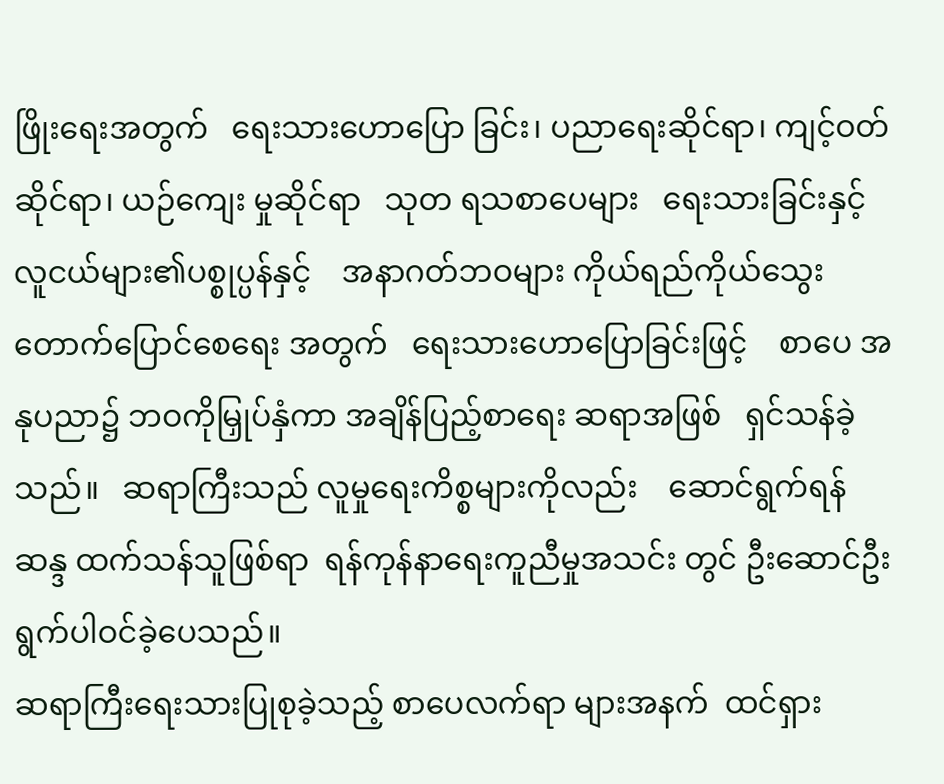ဖြိုးရေးအတွက်   ရေးသားဟောပြော ခြင်း၊ ပညာရေးဆိုင်ရာ၊ ကျင့်ဝတ်ဆိုင်ရာ၊ ယဉ်ကျေး မှုဆိုင်ရာ   သုတ ရသစာပေများ   ရေးသားခြင်းနှင့် လူငယ်များ၏ပစ္စုပ္ပန်နှင့်    အနာဂတ်ဘဝများ ကိုယ်ရည်ကိုယ်သွေး       တောက်ပြောင်စေရေး အတွက်   ရေးသားဟောပြောခြင်းဖြင့်    စာပေ အနုပညာ၌ ဘဝကိုမြှုပ်နှံကာ အချိန်ပြည့်စာရေး ဆရာအဖြစ်   ရှင်သန်ခဲ့သည်။   ဆရာကြီးသည် လူမှုရေးကိစ္စများကိုလည်း    ဆောင်ရွက်ရန်     ဆန္ဒ ထက်သန်သူဖြစ်ရာ  ရန်ကုန်နာရေးကူညီမှုအသင်း တွင် ဦးဆောင်ဦးရွက်ပါဝင်ခဲ့ပေသည်။
ဆရာကြီးရေးသားပြုစုခဲ့သည့် စာပေလက်ရာ များအနက်  ထင်ရှား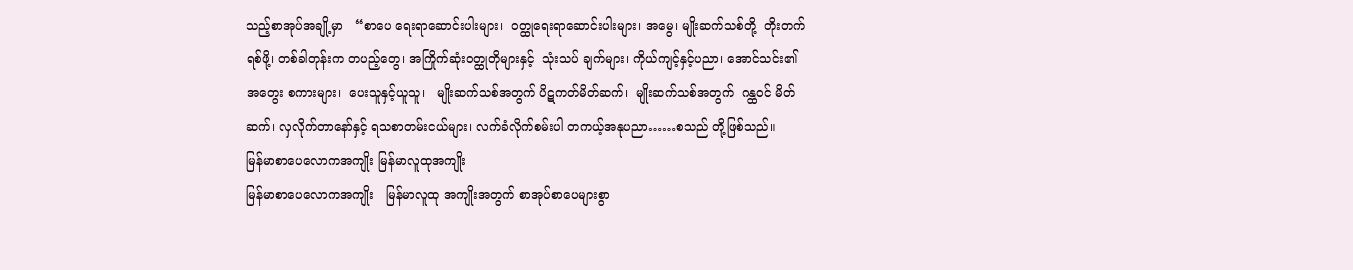သည့်စာအုပ်အချို့မှာ   “စာပေ ရေးရာဆောင်းပါးများ၊  ဝတ္ထုရေးရာဆောင်းပါးများ၊ အမွေ၊ မျိုးဆက်သစ်တို့  တိုးတက်ရစ်ဖို့၊ တစ်ခါတုန်းက တပည့်တွေ၊ အကြိုက်ဆုံးဝတ္ထုတိုများနှင့်  သုံးသပ် ချက်များ၊ ကိုယ်ကျင့်နှင့်ပညာ၊ အောင်သင်း၏အတွေး စကားများ၊  ပေးသူနှင့်ယူသူ၊   မျိုးဆက်သစ်အတွက် ပိဋကတ်မိတ်ဆက်၊  မျိုးဆက်သစ်အတွက်  ဂန္ထဝင် မိတ်ဆက်၊ လှလိုက်တာနော်နှင့် ရသစာတမ်းငယ်များ၊ လက်ခံလိုက်စမ်းပါ တကယ့်အနုပညာ……စသည် တို့ဖြစ်သည်။
မြန်မာစာပေလောကအကျိုး မြန်မာလူထုအကျိုး
မြန်မာစာပေလောကအကျိုး   မြန်မာလူထု အကျိုးအတွက် စာအုပ်စာပေများစွာ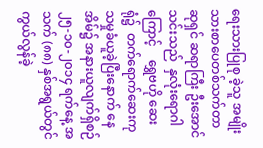ရေးသားပြုစု ခဲ့သူ အမျိုးသားစာပေတစ်သက်တာဆုရှင် ဆရာကြီး ဦးအောင်သင်းသည်  နှလုံးရောဂါကြောင့်    ရွှေဗဟို ဆေးရုံ၌  တက်ရောက်ဆေးကုသမှုခံယူခဲ့ပြီးနောက် နေအိမ်၌ အနားယူလျက်ရှိစဉ် ၂၅-၁၀-၂၀၁၄ ရက်နေ့ အသက် (၈၈) နှစ်အရွယ်တွင် ကွယ်လွန်ခဲ့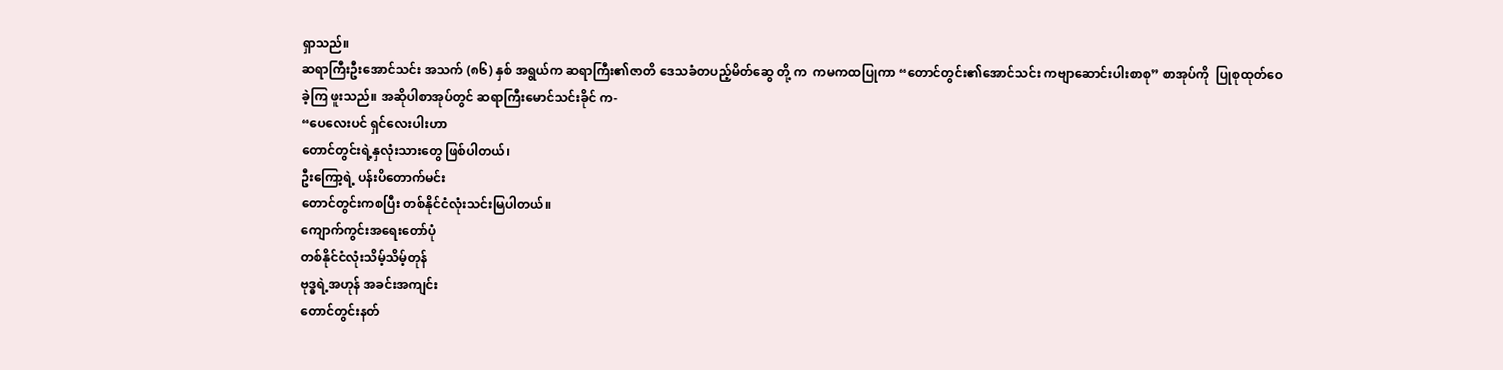ရှာသည်။
ဆရာကြီးဦးအောင်သင်း အသက် (၈၆) နှစ် အရွယ်က ဆရာကြီး၏ဇာတိ ဒေသခံတပည့်မိတ်ဆွေ တို့ က  ကမကထပြုကာ “တောင်တွင်း၏အောင်သင်း ကဗျာဆောင်းပါးစာစု” စာအုပ်ကို  ပြုစုထုတ်ဝေခဲ့ကြ ဖူးသည်။ အဆိုပါစာအုပ်တွင် ဆရာကြီးမောင်သင်းခိုင် က-
“ပေလေးပင် ရှင်လေးပါးဟာ
တောင်တွင်းရဲ့နှလုံးသားတွေ ဖြစ်ပါတယ်၊
ဦးကြော့ရဲ့ ပန်းပိတောက်မင်း
တောင်တွင်းကစပြီး တစ်နိုင်ငံလုံးသင်းမြပါတယ်။
ကျောက်ကွင်းအရေးတော်ပုံ
တစ်နိုင်ငံလုံးသိမ့်သိမ့်တုန်
ဗုဒ္ဓရဲ့အဟုန် အခင်းအကျင်း
တောင်တွင်းနတ်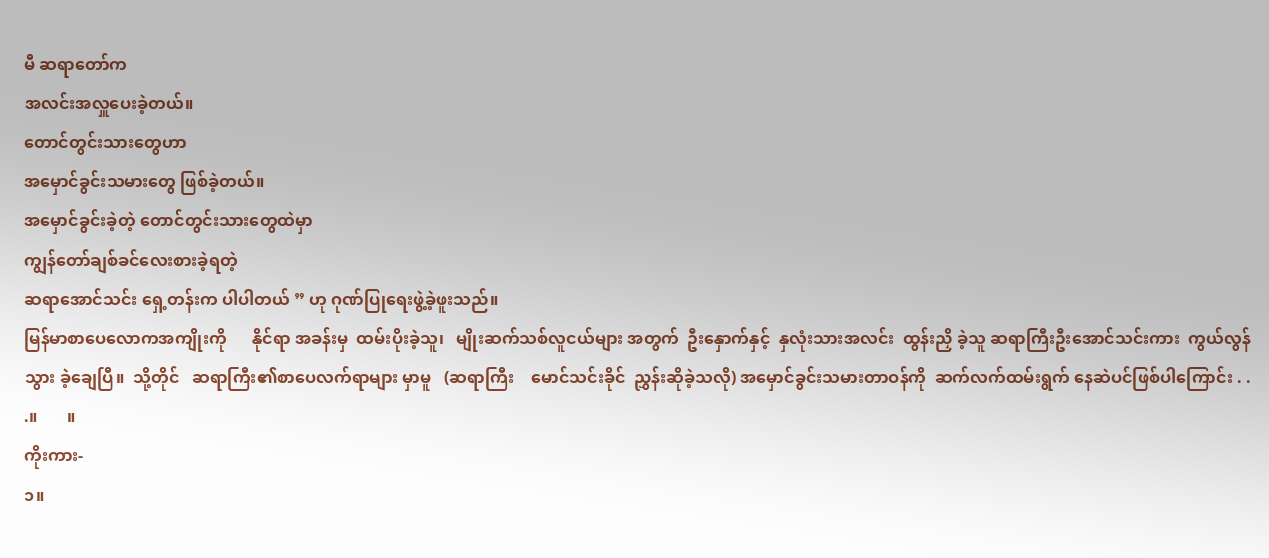မီ ဆရာတော်က
အလင်းအလှူပေးခဲ့တယ်။
တောင်တွင်းသားတွေဟာ
အမှောင်ခွင်းသမားတွေ ဖြစ်ခဲ့တယ်။
အမှောင်ခွင်းခဲ့တဲ့ တောင်တွင်းသားတွေထဲမှာ
ကျွန်တော်ချစ်ခင်လေးစားခဲ့ရတဲ့
ဆရာအောင်သင်း ရှေ့တန်းက ပါပါတယ် ” ဟု ဂုဏ်ပြုရေးဖွဲ့ခဲ့ဖူးသည်။
မြန်မာစာပေလောကအကျိုးကို      နိုင်ရာ အခန်းမှ  ထမ်းပိုးခဲ့သူ၊   မျိုးဆက်သစ်လူငယ်များ အတွက်  ဦးနှောက်နှင့်  နှလုံးသားအလင်း  ထွန်းညှိ ခဲ့သူ ဆရာကြီးဦးအောင်သင်းကား  ကွယ်လွန်သွား ခဲ့ချေပြီ။  သို့တိုင်   ဆရာကြီး၏စာပေလက်ရာများ မှာမူ   (ဆရာကြီး    မောင်သင်းခိုင်  ညွှန်းဆိုခဲ့သလို) အမှောင်ခွင်းသမားတာဝန်ကို  ဆက်လက်ထမ်းရွက် နေဆဲပင်ဖြစ်ပါကြောင်း . . .။       ။
ကိုးကား-
၁။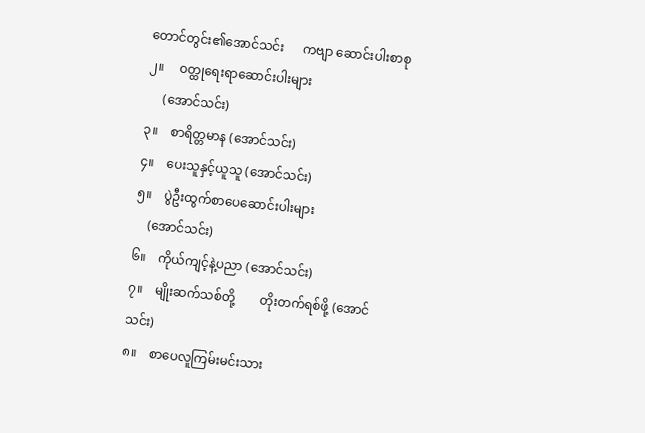တောင်တွင်း၏အောင်သင်း      ကဗျာ ဆောင်းပါးစာစု
၂။     ဝတ္ထုရေးရာဆောင်းပါးများ
     (အောင်သင်း)
၃။    စာရိတ္တမာန (အောင်သင်း)
၄။    ပေးသူနှင့်ယူသူ (အောင်သင်း)
၅။    ပွဲဦးထွက်စာပေဆောင်းပါးများ
    (အောင်သင်း)
၆။    ကိုယ်ကျင့်နဲ့ပညာ (အောင်သင်း)
၇။    မျိုးဆက်သစ်တို့        တိုးတက်ရစ်ဖို့ (အောင်သင်း)
၈။    စာပေလူကြမ်းမင်းသား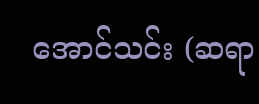အောင်သင်း (ဆရာ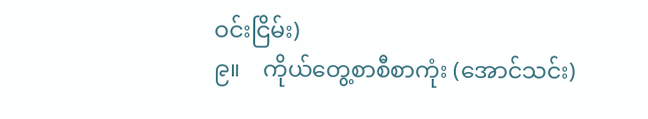ဝင်းငြိမ်း)
၉။    ကိုယ်တွေ့စာစီစာကုံး (အောင်သင်း)